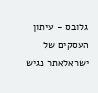גלובס - עיתון העסקים של ישראלאתר נגיש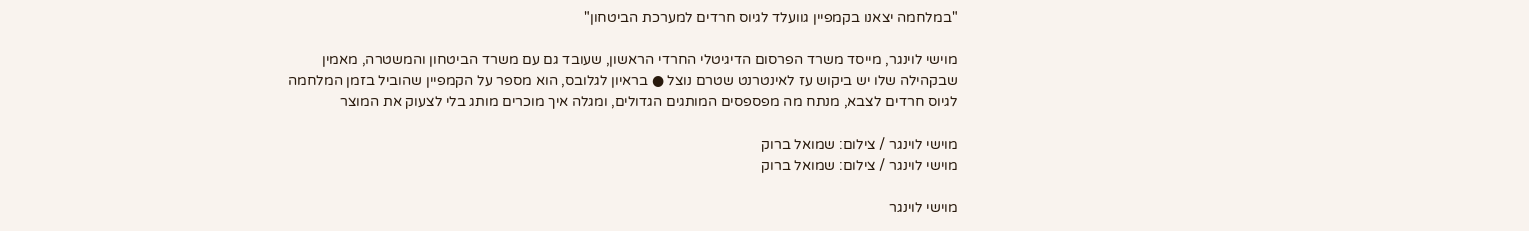"במלחמה יצאנו בקמפיין גוועלד לגיוס חרדים למערכת הביטחון"

מוישי לוינגר, מייסד משרד הפרסום הדיגיטלי החרדי הראשון, שעובד גם עם משרד הביטחון והמשטרה, מאמין שבקהילה שלו יש ביקוש עז לאינטרנט שטרם נוצל ● בראיון לגלובס, הוא מספר על הקמפיין שהוביל בזמן המלחמה לגיוס חרדים לצבא, מנתח מה מפספסים המותגים הגדולים, ומגלה איך מוכרים מותג בלי לצעוק את המוצר

מוישי לוינגר / צילום: שמואל ברוק
מוישי לוינגר / צילום: שמואל ברוק

מוישי לוינגר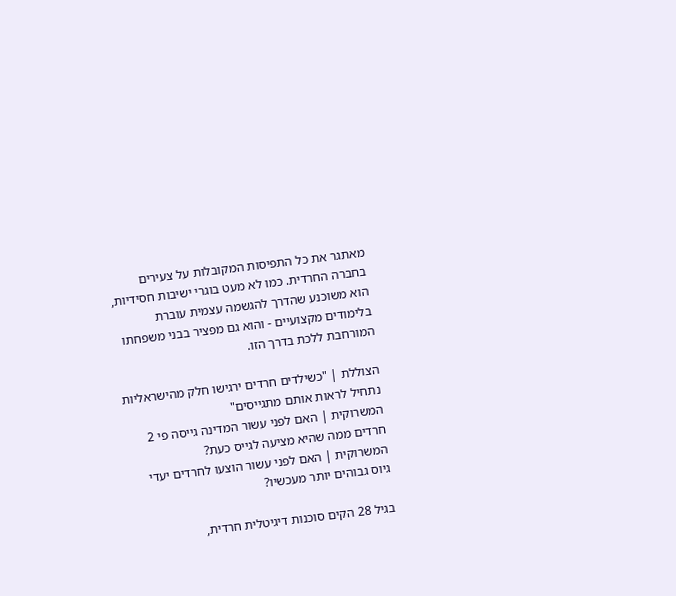מאתגר את כל התפיסות המקובלות על צעירים בחברה החרדית. כמו לא מעט בוגרי ישיבות חסידיות, הוא משוכנע שהדרך להגשמה עצמית עוברת בלימודים מקצועיים - והוא גם מפציר בבני משפחתו המורחבת ללכת בדרך הזו.

הצוללת | "כשילדים חרדים ירגישו חלק מהישראליות נתחיל לראות אותם מתגייסים"
המשרוקית | האם לפני עשור המדינה גייסה פי 2 חרדים ממה שהיא מציעה לגייס כעת?
המשרוקית | האם לפני עשור הוצעו לחרדים יעדי גיוס גבוהים יותר מעכשיו?

בגיל 28 הקים סוכנות דיגיטלית חרדית,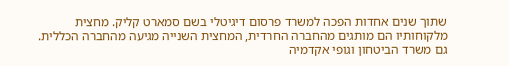שתוך שנים אחדות הפכה למשרד פרסום דיגיטלי בשם סמארט קליק. מחצית מלקוחותיו הם מותגים מהחברה החרדית, המחצית השנייה מגיעה מהחברה הכללית. גם משרד הביטחון וגופי אקדמיה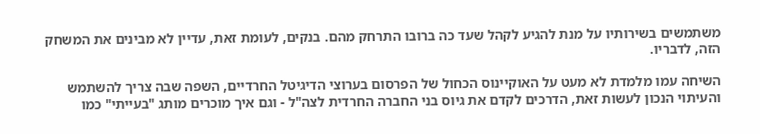משתמשים בשירותיו על מנת להגיע לקהל שעד כה ברובו התרחק מהם. בנקים, לעומת זאת, עדיין לא מבינים את המשחק הזה, לדבריו.

השיחה עמו מלמדת לא מעט על האוקיינוס הכחול של הפרסום בערוצי הדיגיטל החרדיים, השפה שבה צריך להשתמש והעיתוי הנכון לעשות זאת, הדרכים לקדם את גיוס בני החברה החרדית לצה"ל - וגם איך מוכרים מותג "בעייתי" כמו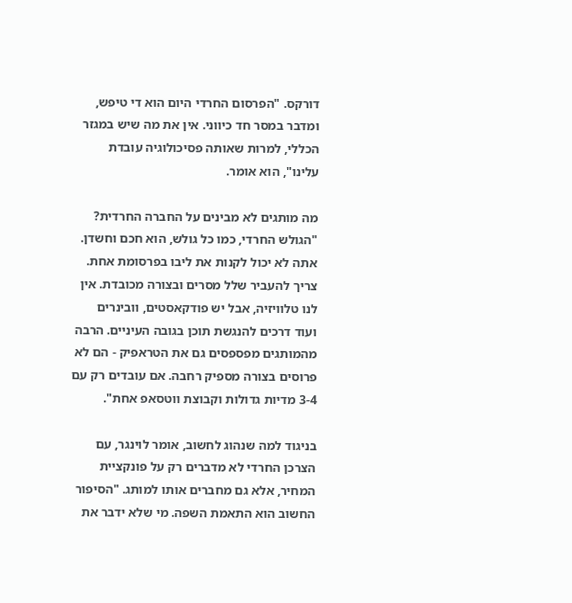דורקס. "הפרסום החרדי היום הוא די טיפש, ומדבר במסר חד כיווני. אין את מה שיש במגזר הכללי, למרות שאותה פסיכולוגיה עובדת עלינו", הוא אומר.

מה מותגים לא מבינים על החברה החרדית?
"הגולש החרדי, כמו כל גולש, הוא חכם וחשדן. אתה לא יכול לקנות את ליבו בפרסומת אחת. צריך להעביר שלל מסרים ובצורה מכובדת. אין לנו טלוויזיה, אבל יש פודקאסטים, וובינרים ועוד דרכים להנגשת תוכן בגובה העיניים. הרבה מהמותגים מפספסים גם את הטראפיק - הם לא פרוסים בצורה מספיק רחבה. אם עובדים רק עם 3-4 מדיות גדולות וקבוצת ווטסאפ אחת".

בניגוד למה שנהוג לחשוב, אומר לוינגר, עם הצרכן החרדי לא מדברים רק על פונקציית המחיר, אלא גם מחברים אותו למותג. "הסיפור החשוב הוא התאמת השפה. מי שלא ידבר את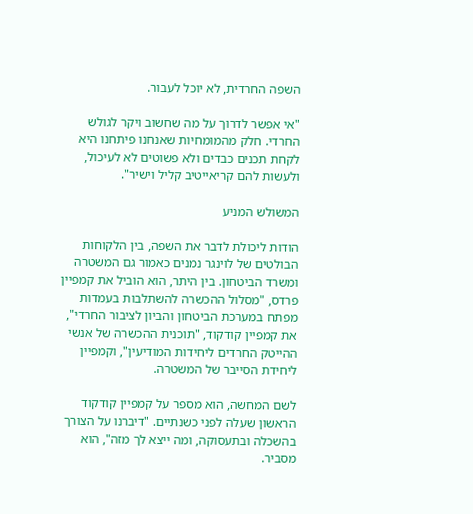השפה החרדית, לא יוכל לעבור.

"אי אפשר לדרוך על מה שחשוב ויקר לגולש החרדי. חלק מהמומחיות שאנחנו פיתחנו היא לקחת תכנים כבדים ולא פשוטים לא לעיכול, ולעשות להם קריאייטיב קליל וישיר".

המשולש המניע

הודות ליכולת לדבר את השפה, בין הלקוחות הבולטים של לוינגר נמנים כאמור גם המשטרה ומשרד הביטחון. בין היתר, הוא הוביל את קמפיין פרדס, "מסלול ההכשרה להשתלבות בעמדות מפתח במערכת הביטחון והביון לציבור החרדי", את קמפיין קודקוד, "תוכנית ההכשרה של אנשי ההייטק החרדים ליחידות המודיעין", וקמפיין ליחידת הסייבר של המשטרה.

לשם המחשה, הוא מספר על קמפיין קודקוד הראשון שעלה לפני כשנתיים. "דיברנו על הצורך בהשכלה ובתעסוקה, ומה ייצא לך מזה", הוא מסביר.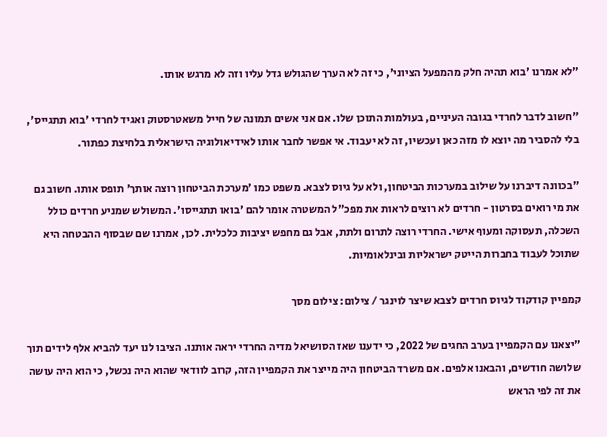"לא אמרנו 'בוא תהיה חלק מהמפעל הציוני', כי זה לא הערך שהגולש גדל עליו וזה לא מרגש אותו.

"חשוב לדבר לחרדי בגובה העיניים, בעולמות התוכן שלו. אם אני אשים תמונה של חייל משאטרסטוק ואגיד לחרדי 'בוא תתגייס', בלי להסביר מה יוצא לו מזה כאן ועכשיו, זה לא יעבוד. אי אפשר לחבר אותו לאידיאולוגיה הישראלית בלחיצת כפתור.

"בכוונה דיברנו על שילוב במערכות הביטחון, ולא על גיוס לצבא. משפט כמו 'מערכת הביטחון רוצה אותך' תופס אותו. חשוב גם את מי רואים בסרטון - חרדים לא רוצים לראות את מפכ"ל המשטרה אומר להם 'בואו תתגייסו'. המשולש שמניע חרדים כולל השכלה, תעסוקה ומעוף אישי. החרדי רוצה לתרום ולתת, אבל גם מחפש יציבות כלכלית. לכן, אמרנו שם שבסוף ההבטחה היא שתוכל לעבוד בחברות הייטק ישראליות ובינלאומיות.

קמפיין קודקוד לגיוס חרדים לצבא שיצר לוינגר / צילום: צילום מסך

"יצאנו עם הקמפיין בערב החגים של 2022, כי ידענו שאז הסושיאל מדיה החרדי יראה אותנו. הציבו לנו יעד להביא אלף לידים תוך שלושה חודשים, והבאנו אלפים. אם משרד הביטחון היה מייצר את הקמפיין הזה, קרוב לוודאי שהוא היה נכשל, כי הוא היה עושה את זה לפי הראש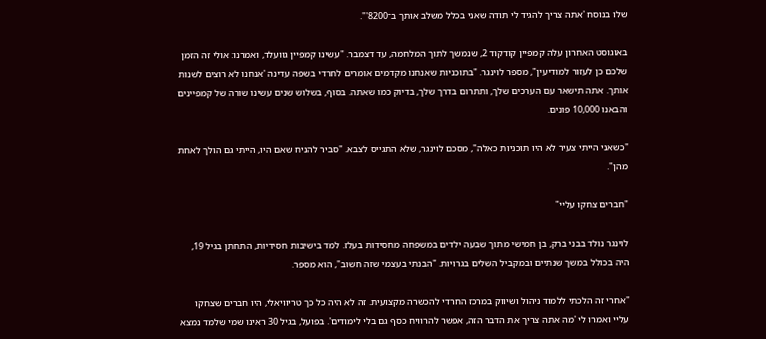שלו בנוסח 'אתה צריך להגיד לי תודה שאני בכלל משלב אותך ב־8200'".

באוגוסט האחרון עלה קמפיין קודקוד 2, שנמשך לתוך המלחמה, עד דצמבר. "עשינו קמפיין גוועלד, ואמרנו: אולי זה הזמן שלכם כן לעזור למודיעין", מספר לוינגר. "בתוכניות שאנחנו מקדמים אומרים לחרדי בשפה עדינה 'אנחנו לא רוצים לשנות אותך. אתה תישאר עם הערכים שלך, ותתרום בדרך שלך, בדיוק כמו שאתה. בסוף, בשלוש שנים עשינו שורה של קמפיינים והבאנו 10,000 פונים.

"כשאני הייתי צעיר לא היו תוכניות כאלה", מסכם לוינגר, שלא התגייס לצבא. "סביר להניח שאם היו, הייתי גם הולך לאחת מהן".

"חברים צחקו עליי"

לוינגר נולד בבני ברק, בן חמישי מתוך שבעה ילדים במשפחה מחסידות בעלז. למד בישיבות חסידיות, התחתן בגיל 19, היה בכולל במשך שנתיים ובמקביל השלים בגרויות. "הבנתי בעצמי שזה חשוב", הוא מספר.

"אחרי זה הלכתי ללמוד ניהול ושיווק במרכז החרדי להכשרה מקצועית. זה לא היה כל כך טריוויאלי, היו חברים שצחקו עליי ואמרו לי 'מה אתה צריך את הדבר הזה, אפשר להרוויח כסף גם בלי לימודים'. בפועל, בגיל 30 ראינו שמי שלמד נמצא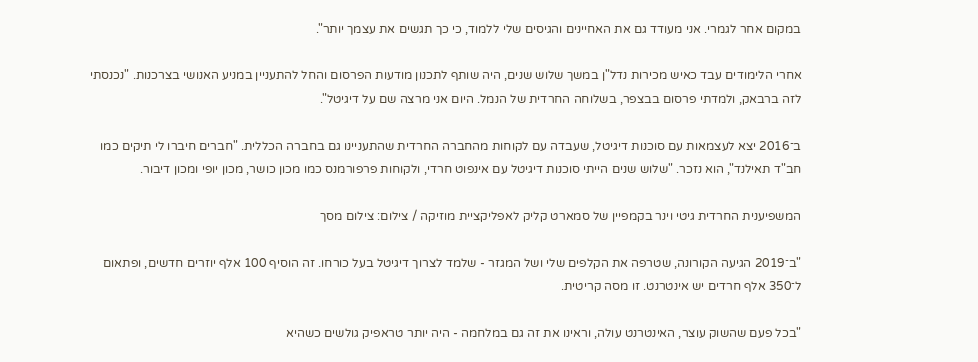במקום אחר לגמרי. אני מעודד גם את האחיינים והגיסים שלי ללמוד, כי כך תגשים את עצמך יותר".

אחרי הלימודים עבד כאיש מכירות נדל"ן במשך שלוש שנים, היה שותף לתכנון מודעות הפרסום והחל להתעניין במניע האנושי בצרכנות. "נכנסתי לזה ברבאק, ולמדתי פרסום בבצפר, בשלוחה החרדית של הנמל. היום אני מרצה שם על דיגיטל".

ב־2016 יצא לעצמאות עם סוכנות דיגיטל, שעבדה עם לקוחות מהחברה החרדית שהתעניינו גם בחברה הכללית. "חברים חיברו לי תיקים כמו חב"ד תאילנד", הוא נזכר. "שלוש שנים הייתי סוכנות דיגיטל עם אינפוט חרדי, ולקוחות פרפורמנס כמו מכון כושר, מכון יופי ומכון דיבור.

המשפיענית החרדית גיטי וינר בקמפיין של סמארט קליק לאפליקציית מוזיקה / צילום: צילום מסך

"ב־2019 הגיעה הקורונה, שטרפה את הקלפים שלי ושל המגזר - שלמד לצרוך דיגיטל בעל כורחו. זה הוסיף 100 אלף יוזרים חדשים, ופתאום ל־350 אלף חרדים יש אינטרנט. זו מסה קריטית.

"בכל פעם שהשוק עוצר, האינטרנט עולה, וראינו את זה גם במלחמה - היה יותר טראפיק גולשים כשהיא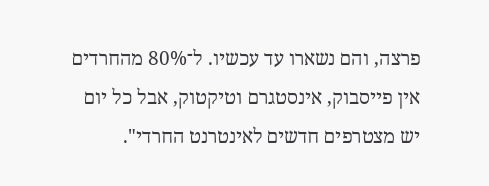פרצה, והם נשארו עד עכשיו. ל־80% מהחרדים אין פייסבוק, אינסטגרם וטיקטוק, אבל כל יום יש מצטרפים חדשים לאינטרנט החרדי".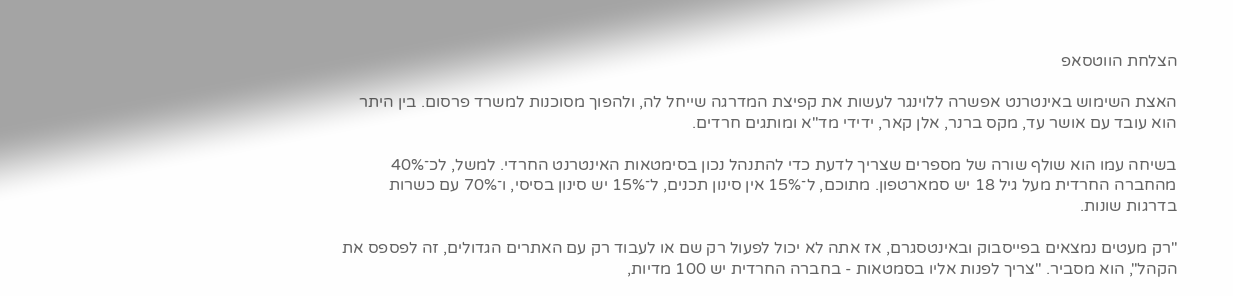הצלחת הווטסאפ

האצת השימוש באינטרנט אפשרה ללוינגר לעשות את קפיצת המדרגה שייחל לה, ולהפוך מסוכנות למשרד פרסום. בין היתר הוא עובד עם אושר עד, מקס ברנר, אלן קאר, ידידי מד"א ומותגים חרדים.

בשיחה עמו הוא שולף שורה של מספרים שצריך לדעת כדי להתנהל נכון בסימטאות האינטרנט החרדי. למשל, לכ־40% מהחברה החרדית מעל גיל 18 יש סמארטפון. מתוכם, ל־15% אין סינון תכנים, ל־15% יש סינון בסיסי, ו־70% עם כשרות בדרגות שונות.

"רק מעטים נמצאים בפייסבוק ובאינטסגרם, אז אתה לא יכול לפעול רק שם או לעבוד רק עם האתרים הגדולים, זה לפספס את הקהל", הוא מסביר. "צריך לפנות אליו בסמטאות - בחברה החרדית יש 100 מדיות,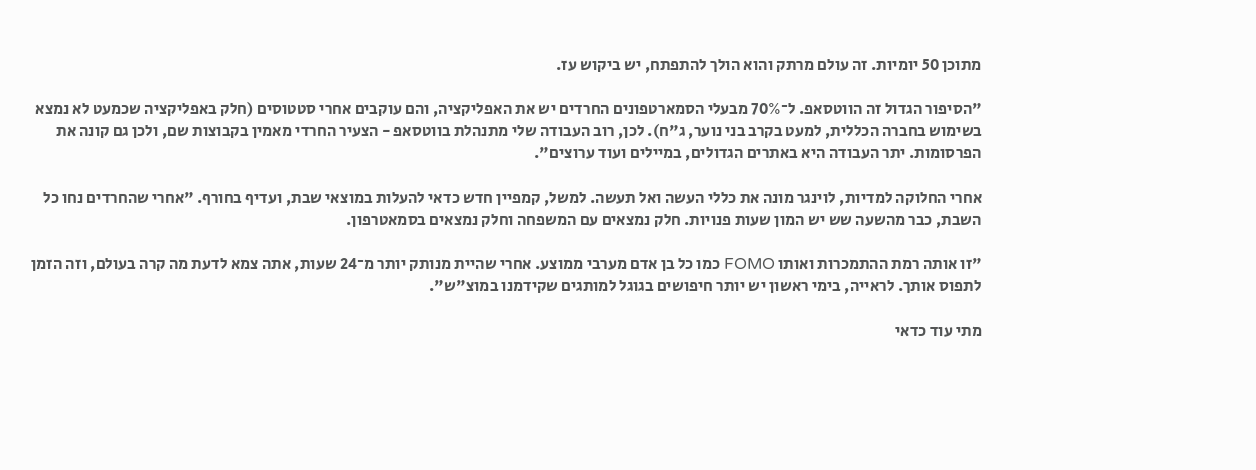מתוכן 50 יומיות. זה עולם מרתק והוא הולך להתפתח, יש ביקוש עז.

"הסיפור הגדול זה הווטסאפ. ל־70% מבעלי הסמארטפונים החרדים יש את האפליקציה, והם עוקבים אחרי סטטוסים (חלק באפליקציה שכמעט לא נמצא בשימוש בחברה הכללית, למעט בקרב בני נוער, ג"ח). לכן, רוב העבודה שלי מתנהלת בווטסאפ - הצעיר החרדי מאמין בקבוצות שם, ולכן גם קונה את הפרסומות. יתר העבודה היא באתרים הגדולים, במיילים ועוד ערוצים".

אחרי החלוקה למדיות, לוינגר מונה את כללי העשה ואל תעשה. למשל, קמפיין חדש כדאי להעלות במוצאי שבת, ועדיף בחורף. "אחרי שהחרדים נחו כל השבת, כבר מהשעה שש יש המון שעות פנויות. חלק נמצאים עם המשפחה וחלק נמצאים בסמאטרפון.

"זו אותה רמת ההתמכרות ואותו FOMO כמו כל בן אדם מערבי ממוצע. אחרי שהיית מנותק יותר מ־24 שעות, אתה צמא לדעת מה קרה בעולם, וזה הזמן לתפוס אותך. לראייה, בימי ראשון יש יותר חיפושים בגוגל למותגים שקידמנו במוצ"ש".

מתי עוד כדאי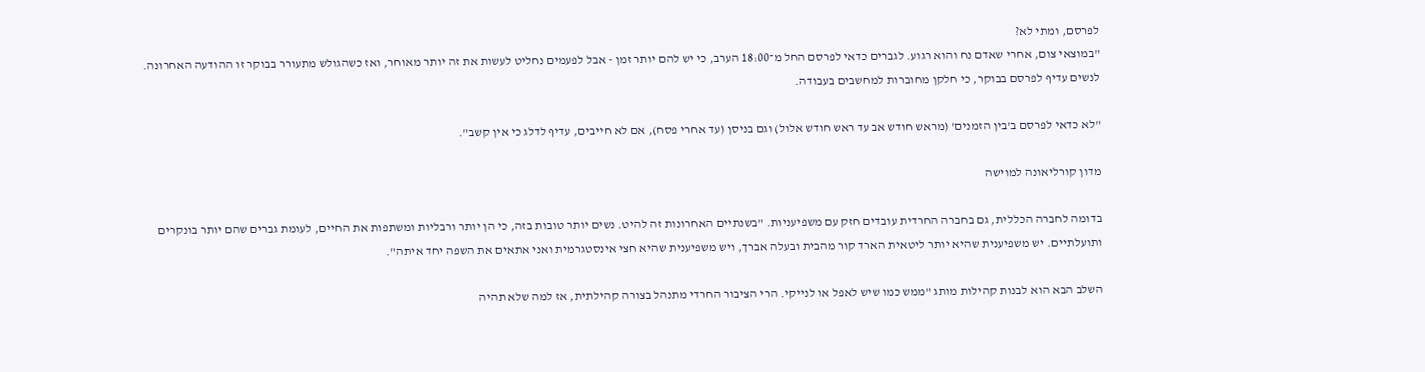לפרסם, ומתי לא?
"במוצאי צום, אחרי שאדם נח והוא רגוע. לגברים כדאי לפרסם החל מ־18:00 הערב, כי יש להם יותר זמן - אבל לפעמים נחליט לעשות את זה יותר מאוחר, ואז כשהגולש מתעורר בבוקר זו ההודעה האחרונה. לנשים עדיף לפרסם בבוקר, כי חלקן מחוברות למחשבים בעבודה.

"לא כדאי לפרסם ב'בין הזמנים' (מראש חודש אב עד ראש חודש אלול) וגם בניסן (עד אחרי פסח), אם לא חייבים, עדיף לדלג כי אין קשב".

מדון קורליאונה למוישה

בדומה לחברה הכללית, גם בחברה החרדית עובדים חזק עם משפיעניות. "בשנתיים האחרונות זה להיט. נשים יותר טובות בזה, כי הן יותר ורבליות ומשתפות את החיים, לעומת גברים שהם יותר בונקרים ותועלתיים. יש משפיענית שהיא יותר ליטאית הארד קור מהבית ובעלה אברך, ויש משפיענית שהיא חצי אינסטגרמית ואני אתאים את השפה יחד איתה".

השלב הבא הוא לבנות קהילות מותג "ממש כמו שיש לאפל או לנייקי. הרי הציבור החרדי מתנהל בצורה קהילתית, אז למה שלא תהיה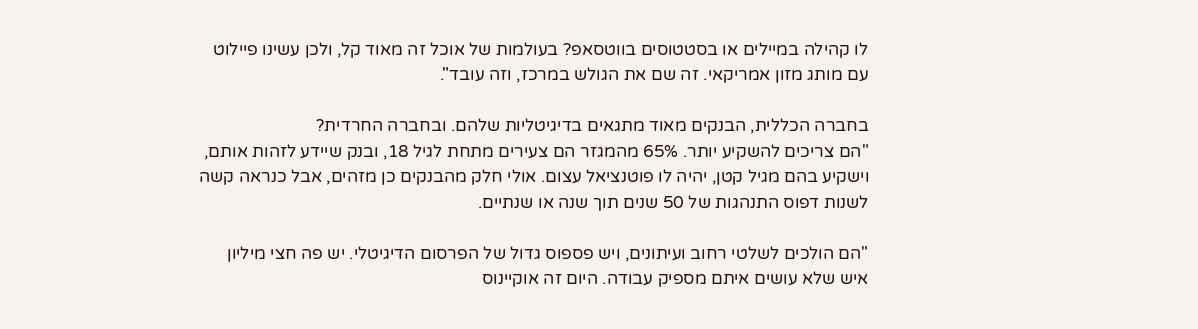לו קהילה במיילים או בסטטוסים בווטסאפ? בעולמות של אוכל זה מאוד קל, ולכן עשינו פיילוט עם מותג מזון אמריקאי. זה שם את הגולש במרכז, וזה עובד".

בחברה הכללית, הבנקים מאוד מתגאים בדיגיטליות שלהם. ובחברה החרדית?
"הם צריכים להשקיע יותר. 65% מהמגזר הם צעירים מתחת לגיל 18, ובנק שיידע לזהות אותם, וישקיע בהם מגיל קטן, יהיה לו פוטנציאל עצום. אולי חלק מהבנקים כן מזהים, אבל כנראה קשה לשנות דפוס התנהגות של 50 שנים תוך שנה או שנתיים.

"הם הולכים לשלטי רחוב ועיתונים, ויש פספוס גדול של הפרסום הדיגיטלי. יש פה חצי מיליון איש שלא עושים איתם מספיק עבודה. היום זה אוקיינוס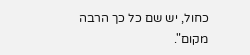כחול, יש שם כל כך הרבה מקום".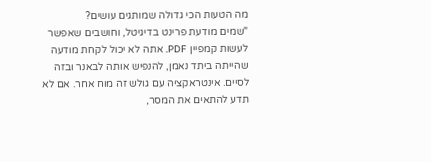מה הטעות הכי גדולה שמותגים עושים?
"שמים מודעת פרינט בדיגיטל, וחושבים שאפשר לעשות קמפיין PDF. אתה לא יכול לקחת מודעה שהייתה ביתד נאמן, להנפיש אותה לבאנר ובזה לסיים. אינטראקציה עם גולש זה מוח אחר. אם לא תדע להתאים את המסר,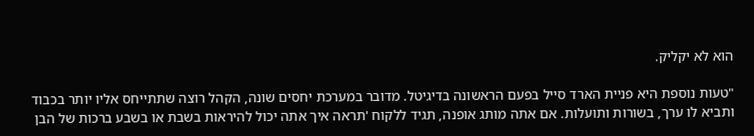הוא לא יקליק.

"טעות נוספת היא פניית הארד סייל בפעם הראשונה בדיגיטל. מדובר במערכת יחסים שונה, הקהל רוצה שתתייחס אליו יותר בכבוד ותביא לו ערך, בשורות ותועלות. אם אתה מותג אופנה, תגיד ללקוח 'תראה איך אתה יכול להיראות בשבת או בשבע ברכות של הבן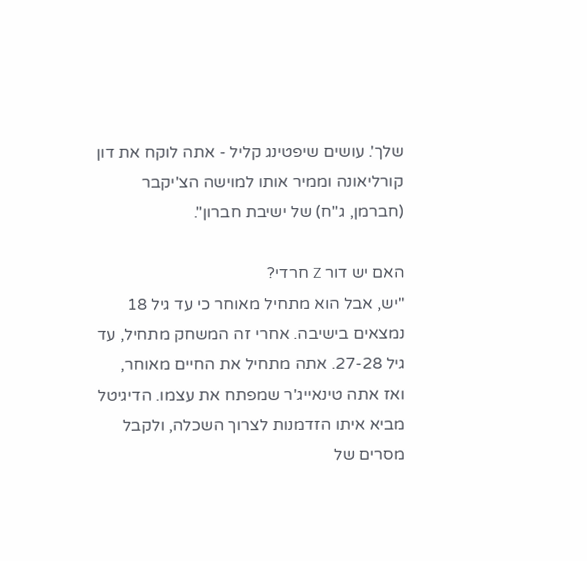שלך'. עושים שיפטינג קליל - אתה לוקח את דון קורליאונה וממיר אותו למוישה הצ'יקבר (חברמן, ג"ח) של ישיבת חברון".

האם יש דור Z חרדי?
"יש, אבל הוא מתחיל מאוחר כי עד גיל 18 נמצאים בישיבה. אחרי זה המשחק מתחיל, עד גיל 27-28. אתה מתחיל את החיים מאוחר, ואז אתה טינאייג'ר שמפתח את עצמו. הדיגיטל מביא איתו הזדמנות לצרוך השכלה, ולקבל מסרים של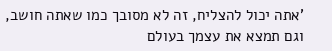'אתה יכול להצליח, זה לא מסובך כמו שאתה חושב, וגם תמצא את עצמך בעולם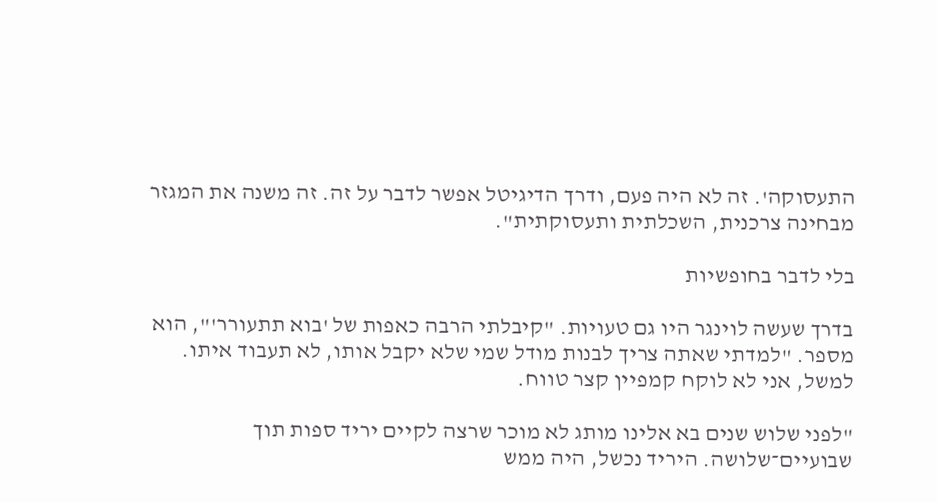התעסוקה'. זה לא היה פעם, ודרך הדיגיטל אפשר לדבר על זה. זה משנה את המגזר מבחינה צרכנית, השכלתית ותעסוקתית".

בלי לדבר בחופשיות

בדרך שעשה לוינגר היו גם טעויות. "קיבלתי הרבה כאפות של 'בוא תתעורר'", הוא מספר. "למדתי שאתה צריך לבנות מודל שמי שלא יקבל אותו, לא תעבוד איתו. למשל, אני לא לוקח קמפיין קצר טווח.

"לפני שלוש שנים בא אלינו מותג לא מוכר שרצה לקיים יריד ספות תוך שבועיים־שלושה. היריד נכשל, היה ממש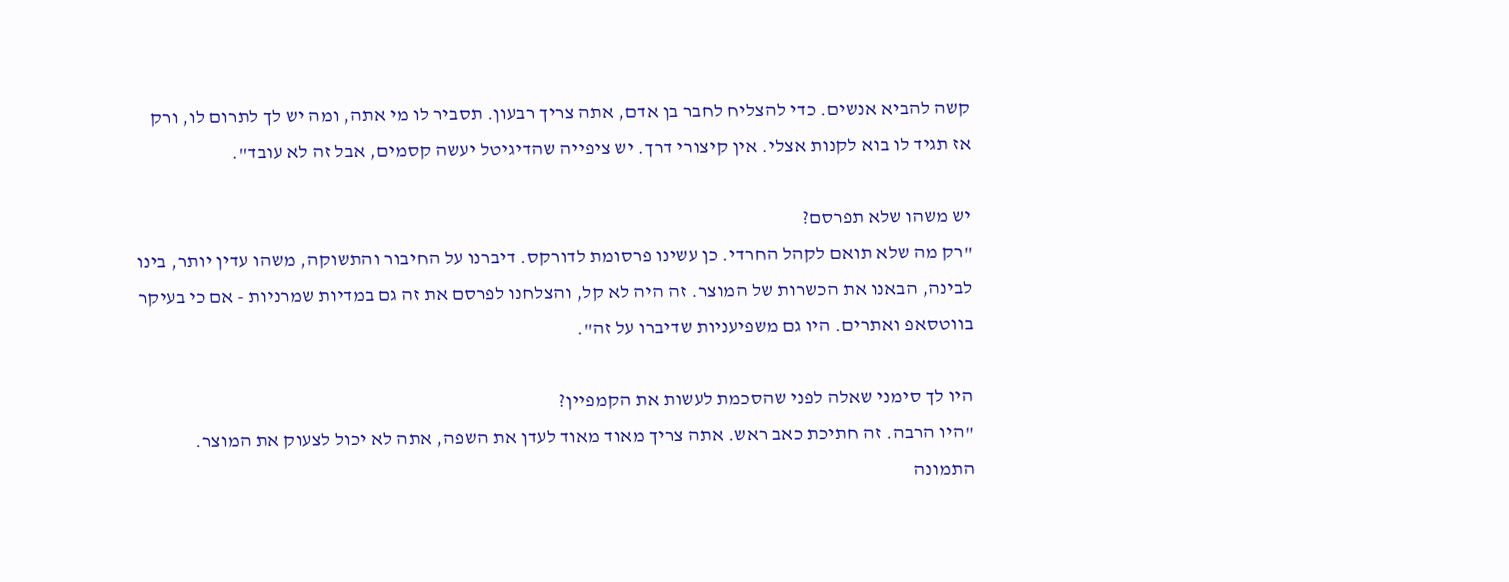קשה להביא אנשים. כדי להצליח לחבר בן אדם, אתה צריך רבעון. תסביר לו מי אתה, ומה יש לך לתרום לו, ורק אז תגיד לו בוא לקנות אצלי. אין קיצורי דרך. יש ציפייה שהדיגיטל יעשה קסמים, אבל זה לא עובד".

יש משהו שלא תפרסם?
"רק מה שלא תואם לקהל החרדי. כן עשינו פרסומת לדורקס. דיברנו על החיבור והתשוקה, משהו עדין יותר, בינו לבינה, הבאנו את הכשרות של המוצר. זה היה לא קל, והצלחנו לפרסם את זה גם במדיות שמרניות - אם כי בעיקר בווטסאפ ואתרים. היו גם משפיעניות שדיברו על זה".

היו לך סימני שאלה לפני שהסכמת לעשות את הקמפיין?
"היו הרבה. זה חתיכת כאב ראש. אתה צריך מאוד מאוד לעדן את השפה, אתה לא יכול לצעוק את המוצר. התמונה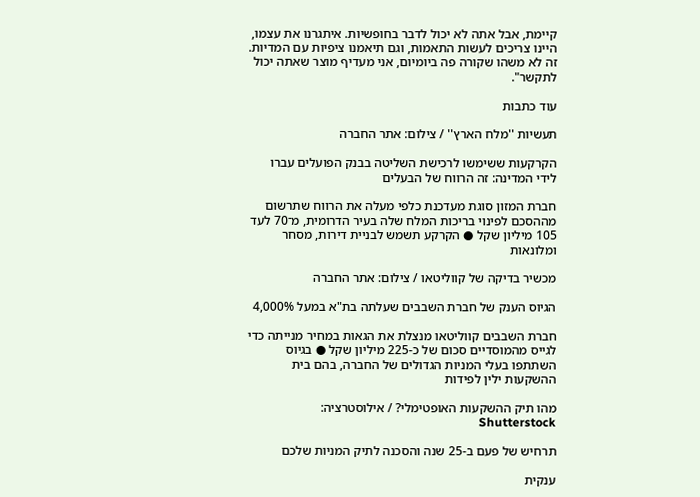קיימת, אבל אתה לא יכול לדבר בחופשיות. איתגרנו את עצמו, היינו צריכים לעשות התאמות, וגם תיאמנו ציפיות עם המדיות. זה לא משהו שקורה פה ביומיום, אני מעדיף מוצר שאתה יכול לתקשר".

עוד כתבות

תעשיות ''מלח הארץ'' / צילום: אתר החברה

הקרקעות ששימשו לרכישת השליטה בבנק הפועלים עברו לידי המדינה: זה הרווח של הבעלים

חברת המזון סוגת מעדכנת כלפי מעלה את הרווח שתרשום מההסכם לפינוי בריכות המלח שלה בעיר הדרומית, מ־70 לעד 105 מיליון שקל ● הקרקע תשמש לבניית דירות, מסחר ומלונאות

מכשיר בדיקה של קווליטאו / צילום: אתר החברה

הגיוס הענק של חברת השבבים שעלתה בת"א במעל 4,000%

חברת השבבים קווליטאו מנצלת את הגאות במחיר מנייתה כדי לגייס מהמוסדיים סכום של כ-225 מיליון שקל ● בגיוס השתתפו בעלי המניות הגדולים של החברה, בהם בית ההשקעות ילין לפידות

מהו תיק ההשקעות האופטימלי? / אילוסטרציה: Shutterstock

תרחיש של פעם ב-25 שנה והסכנה לתיק המניות שלכם

ענקית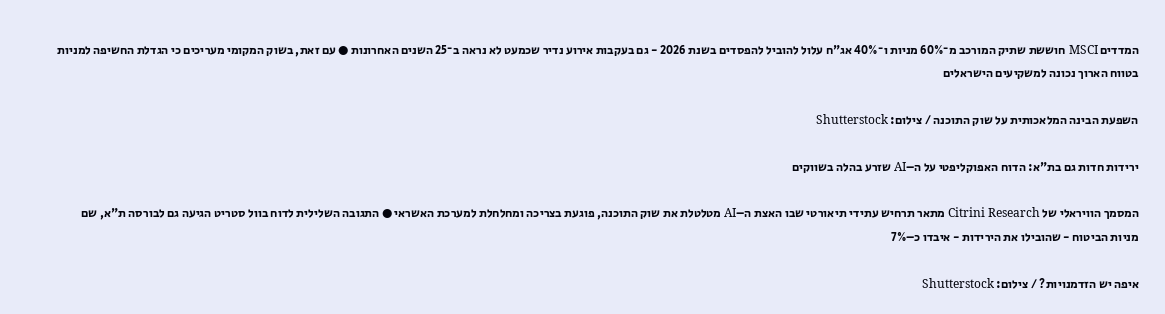המדדים MSCI חוששת שתיק המורכב מ־60% מניות ו־40% אג"ח עלול להוביל להפסדים בשנת 2026 - גם בעקבות אירוע נדיר שכמעט לא נראה ב־25 השנים האחרונות ● עם זאת, בשוק המקומי מעריכים כי הגדלת החשיפה למניות בטווח הארוך נכונה למשקיעים הישראלים

השפעת הבינה המלאכותית על שוק התוכנה / צילום: Shutterstock

ירידות חדות גם בת"א: הדוח האפוקליפטי על ה–AI שזרע בהלה בשווקים

המסמך הוויראלי של Citrini Research מתאר תרחיש עתידי תיאורטי שבו האצת ה–AI מטלטלת את שוק התוכנה, פוגעת בצריכה ומחלחלת למערכת האשראי ● התגובה השלילית לדוח בוול סטריט הגיעה גם לבורסה ת"א, שם מניות הביטוח - שהובילו את הירידות - איבדו כ–7%

איפה יש הזדמנויות? / צילום: Shutterstock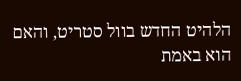הלהיט החדש בוול סטריט, והאם הוא באמת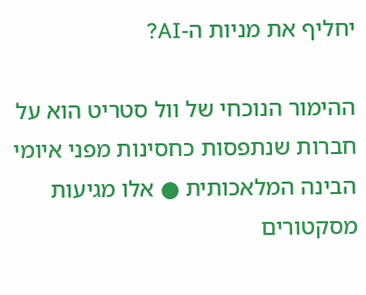יחליף את מניות ה-AI?

ההימור הנוכחי של וול סטריט הוא על חברות שנתפסות כחסינות מפני איומי הבינה המלאכותית ● אלו מגיעות מסקטורים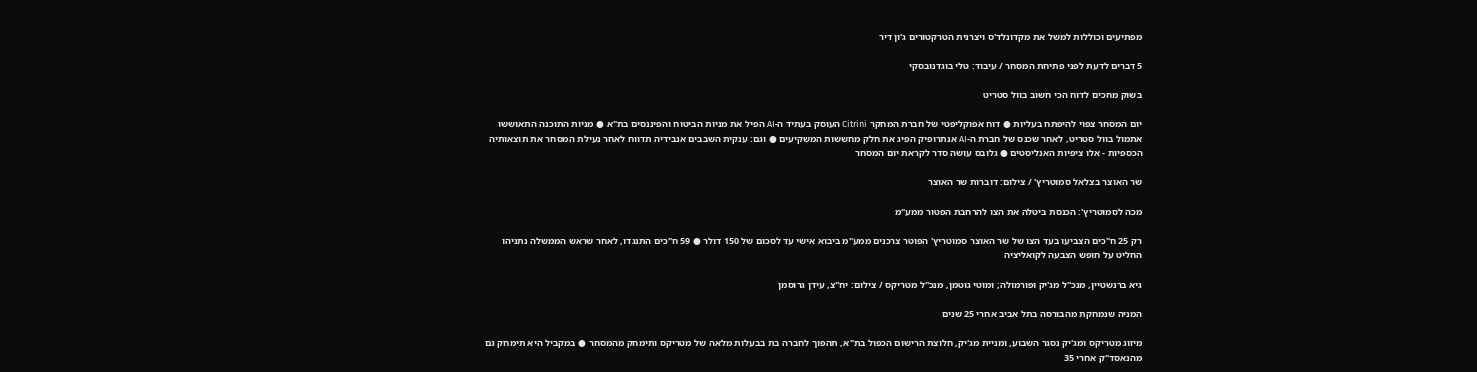מפתיעים וכוללות למשל את מקדונלד'ס ויצרנית הטרקטורים ג'ון דיר

5 דברים לדעת לפני פתיחת המסחר / עיבוד: טלי בוגדנובסקי

בשוק מחכים לדוח הכי חשוב בוול סטריט

יום המסחר צפוי להיפתח בעליות ● דוח אפוקליפטי של חברת המחקר Citrini העוסק בעתיד ה-AI הפיל את מניות הביטוח והפיננסים בת"א ● מניות התוכנה התאוששו אתמול בוול סטריט, לאחר שכנס של חברת ה-AI אנתרופיק הפיג את חלק מחששות המשקיעים ● וגם: ענקית השבבים אנבידיה תדווח לאחר נעילת המסחר את תוצאותיה הכספיות - אלו ציפיות האנליסטים ● גלובס עושה סדר לקראת יום המסחר

שר האוצר בצלאל סמוטריץ' / צילום: דוברות שר האוצר

מכה לסמוטריץ': הכנסת ביטלה את הצו להרחבת הפטור ממע"מ

רק 25 ח"כים הצביעו בעד הצו של שר האוצר סמוטריץ' הפוטר צרכנים ממע"מ ביבוא אישי עד לסכום של 150 דולר ● 59 ח"כים התנגדו, לאחר שראש הממשלה נתניהו החליט על חופש הצבעה לקואליציה

גיא ברנשטיין, מנכ''ל מג'יק ופורמולה; ומוטי גוטמן, מנכ''ל מטריקס / צילום: יח''צ, עידן גרוסמן

המניה שנמחקת מהבורסה בתל אביב אחרי 25 שנים

מיזוג מטריקס ומג'יק נסגר השבוע, ומניית מג'יק, חלוצת הרישום הכפול בת"א, תהפוך לחברה בת בבעלות מלאה של מטריקס ותימחק מהמסחר ● במקביל היא תימחק גם מהנאסד"ק אחרי 35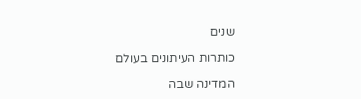שנים

כותרות העיתונים בעולם

המדינה שבה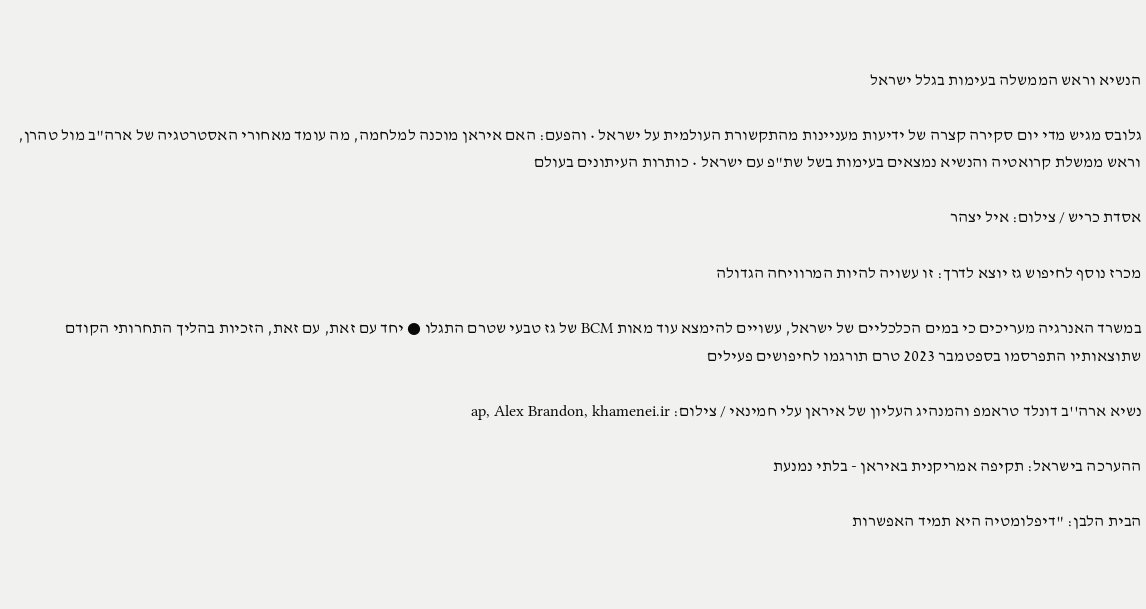הנשיא וראש הממשלה בעימות בגלל ישראל

גלובס מגיש מדי יום סקירה קצרה של ידיעות מעניינות מהתקשורת העולמית על ישראל • והפעם: האם איראן מוכנה למלחמה, מה עומד מאחורי האסטרטגיה של ארה"ב מול טהרן, וראש ממשלת קרואטיה והנשיא נמצאים בעימות בשל שת"פ עם ישראל • כותרות העיתונים בעולם

אסדת כריש / צילום: איל יצהר

מכרז נוסף לחיפוש גז יוצא לדרך: זו עשויה להיות המרוויחה הגדולה

במשרד האנרגיה מעריכים כי במים הכלכליים של ישראל, עשויים להימצא עוד מאות BCM של גז טבעי שטרם התגלו ● יחד עם זאת, עם זאת, הזכיות בהליך התחרותי הקודם שתוצאותיו התפרסמו בספטמבר 2023 טרם תורגמו לחיפושים פעילים

נשיא ארה''ב דונלד טראמפ והמנהיג העליון של איראן עלי חמינאי / צילום: ap, Alex Brandon, khamenei.ir

ההערכה בישראל: תקיפה אמריקנית באיראן - בלתי נמנעת

הבית הלבן: "דיפלומטיה היא תמיד האפשרות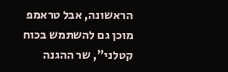הראשונה, אבל טראמפ מוכן גם להשתמש בכוח קטלני", שר ההגנה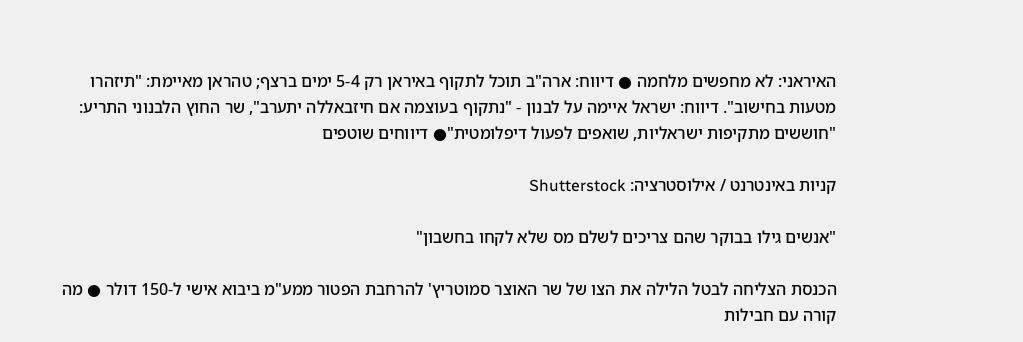האיראני: לא מחפשים מלחמה ● דיווח: ארה"ב תוכל לתקוף באיראן רק 5-4 ימים ברצף; טהראן מאיימת: "תיזהרו מטעות בחישוב". דיווח: ישראל איימה על לבנון - "נתקוף בעוצמה אם חיזבאללה יתערב", שר החוץ הלבנוני התריע: "חוששים מתקיפות ישראליות, שואפים לפעול דיפלומטית"● דיווחים שוטפים

קניות באינטרנט / אילוסטרציה: Shutterstock

"אנשים גילו בבוקר שהם צריכים לשלם מס שלא לקחו בחשבון"

הכנסת הצליחה לבטל הלילה את הצו של שר האוצר סמוטריץ' להרחבת הפטור ממע"מ ביבוא אישי ל-150 דולר ● מה קורה עם חבילות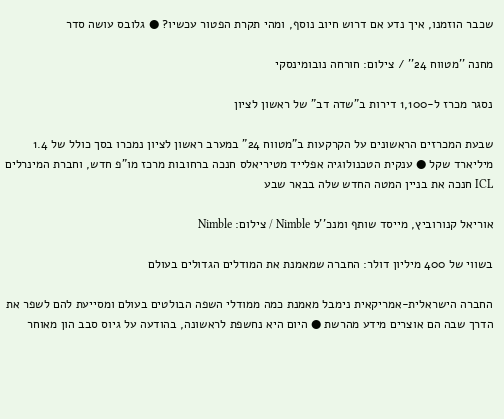שכבר הוזמנו, איך נדע אם דרוש חיוב נוסף, ומהי תקרת הפטור עכשיו? ● גלובס עושה סדר

מחנה ''מטווח 24'' / צילום: חורחה נובומינסקי

נסגר מכרז ל-1,100 דירות ב"שדה דב" של ראשון לציון

שבעת המכרזים הראשונים על הקרקעות ב"מטווח 24" במערב ראשון לציון נמכרו בסך כולל של 1.4 מיליארד שקל ● ענקית הטכנולוגיה אפלייד מטיריאלס חנכה ברחובות מרכז מו"פ חדש, וחברת המינרלים ICL חנכה את בניין המטה החדש שלה בבאר שבע

אוריאל קנורוביץ, מייסד שותף ומנכ''ל Nimble / צילום: Nimble

בשווי של 400 מיליון דולר: החברה שמאמנת את המודלים הגדולים בעולם

החברה הישראלית-אמריקאית נימבל מאמנת כמה ממודלי השפה הבולטים בעולם ומסייעת להם לשפר את הדרך שבה הם אוצרים מידע מהרשת ● היום היא נחשפת לראשונה, בהודעה על גיוס סבב הון מאוחר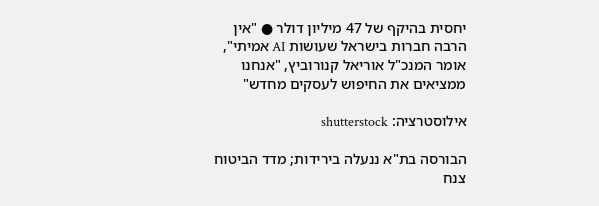יחסית בהיקף של 47 מיליון דולר ● "אין הרבה חברות בישראל שעושות AI אמיתי", אומר המנכ"ל אוריאל קנורוביץ, "אנחנו ממציאים את החיפוש לעסקים מחדש"

אילוסטרציה: shutterstock

הבורסה בת"א ננעלה בירידות; מדד הביטוח צנח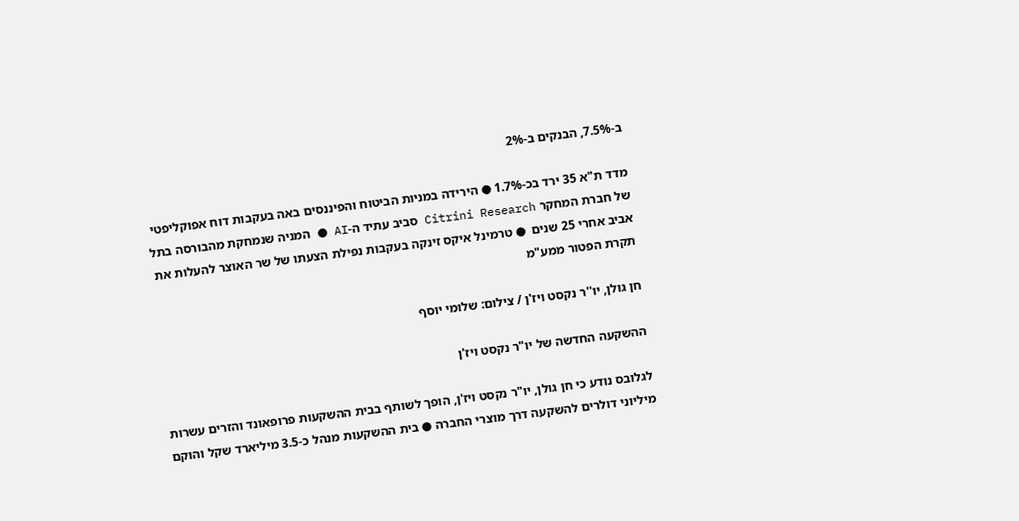ב-7.5%, הבנקים ב-2%

מדד ת"א 35 ירד בכ-1.7% ● הירידה במניות הביטוח והפיננסים באה בעקבות דוח אפוקליפטי של חברת המחקר Citrini Research סביב עתיד ה-AI ● המניה שנמחקת מהבורסה בתל אביב אחרי 25 שנים  ● טרמינל איקס זינקה בעקבות נפילת הצעתו של שר האוצר להעלות את תקרת הפטור ממע"מ

חן גולן, יו''ר נקסט ויז'ן / צילום: שלומי יוסף

ההשקעה החדשה של יו"ר נקסט ויז'ן

לגלובס נודע כי חן גולן, יו"ר נקסט ויז'ן, הופך לשותף בבית ההשקעות פרופאונד והזרים עשרות מיליוני דולרים להשקעה דרך מוצרי החברה ● בית ההשקעות מנהל כ-3.5 מיליארד שקל והוקם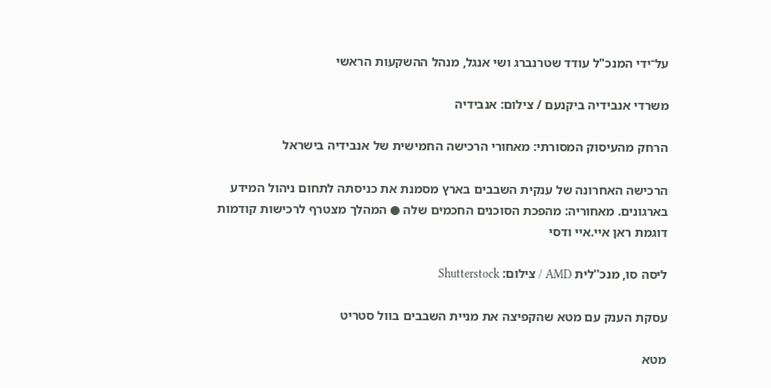על־ידי המנכ"ל עודד שטרנברג ושי אנגל, מנהל ההשקעות הראשי

משרדי אנבידיה ביקנעם / צילום: אנבידיה

הרחק מהעיסוק המסורתי: מאחורי הרכישה החמישית של אנבידיה בישראל

הרכישה האחרונה של ענקית השבבים בארץ מסמנת את כניסתה לתחום ניהול המידע בארגונים. מאחוריה: מהפכת הסוכנים החכמים שלה ● המהלך מצטרף לרכישות קודמות דוגמת ראן איי.איי ודסי

ליסה סו, מנכ''לית AMD / צילום: Shutterstock

עסקת הענק עם מטא שהקפיצה את מניית השבבים בוול סטריט

מטא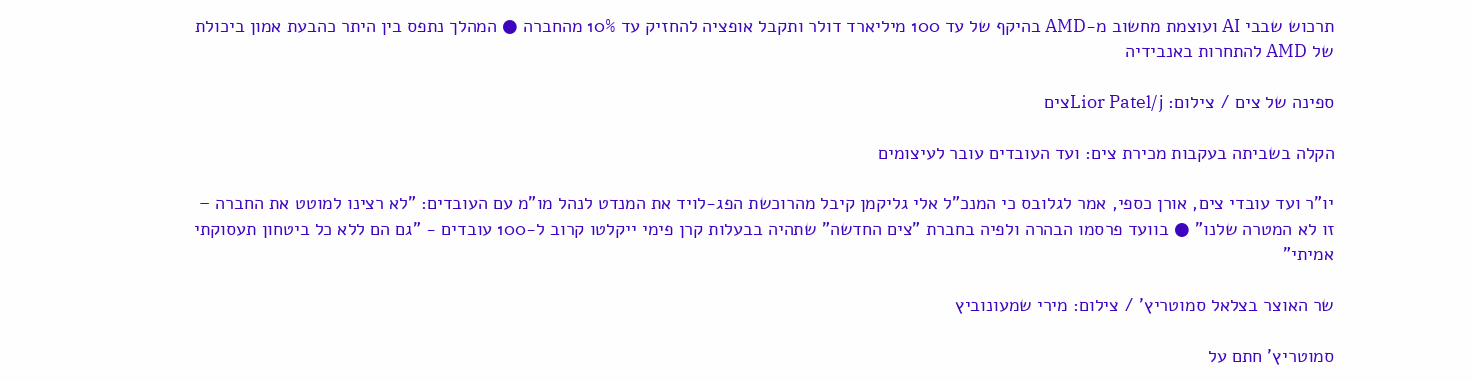תרכוש שבבי AI ועוצמת מחשוב מ-AMD בהיקף של עד 100 מיליארד דולר ותקבל אופציה להחזיק עד 10% מהחברה ● המהלך נתפס בין היתר כהבעת אמון ביכולת של AMD להתחרות באנבידיה

ספינה של צים / צילום: Lior Patel/jצים

הקלה בשביתה בעקבות מכירת צים: ועד העובדים עובר לעיצומים

יו"ר ועד עובדי צים, אורן כספי, אמר לגלובס כי המנכ"ל אלי גליקמן קיבל מהרוכשת הפג-לויד את המנדט לנהל מו"מ עם העובדים: "לא רצינו למוטט את החברה – זו לא המטרה שלנו" ● בוועד פרסמו הבהרה ולפיה בחברת "צים החדשה" שתהיה בבעלות קרן פימי ייקלטו קרוב ל-100 עובדים - "גם הם ללא כל ביטחון תעסוקתי אמיתי"

שר האוצר בצלאל סמוטריץ' / צילום: מירי שמעונוביץ

סמוטריץ' חתם על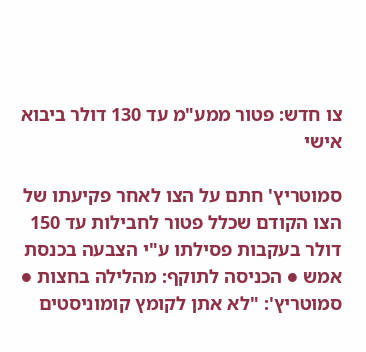צו חדש: פטור ממע"מ עד 130 דולר ביבוא אישי

סמוטריץ' חתם על הצו לאחר פקיעתו של הצו הקודם שכלל פטור לחבילות עד 150 דולר בעקבות פסילתו ע"י הצבעה בכנסת אמש ● הכניסה לתוקף: מהלילה בחצות ● סמוטריץ': "לא אתן לקומץ קומוניסטים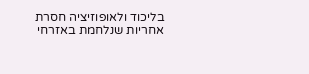בליכוד ולאופוזיציה חסרת אחריות שנלחמת באזרחי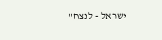ישראל - לנצח"